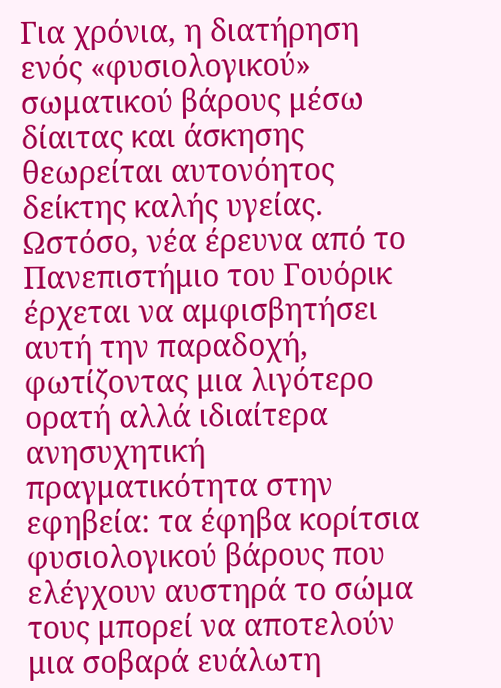Για χρόνια, η διατήρηση ενός «φυσιολογικού» σωματικού βάρους μέσω δίαιτας και άσκησης θεωρείται αυτονόητος δείκτης καλής υγείας. Ωστόσο, νέα έρευνα από το Πανεπιστήμιο του Γουόρικ έρχεται να αμφισβητήσει αυτή την παραδοχή, φωτίζοντας μια λιγότερο ορατή αλλά ιδιαίτερα ανησυχητική πραγματικότητα στην εφηβεία: τα έφηβα κορίτσια φυσιολογικού βάρους που ελέγχουν αυστηρά το σώμα τους μπορεί να αποτελούν μια σοβαρά ευάλωτη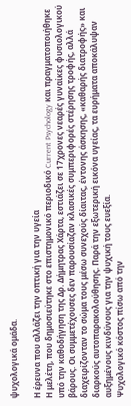ψυχολογικά ομάδα.

Η έρευνα που αλλάζει την οπτική για την υγεία
Η μελέτη, που δημοσιεύτηκε στο επιστημονικό περιοδικό Current Psychology και πραγματοποιήθηκε υπό την καθοδήγηση της Δρ. Δήμητρας Χάρτα, εστιάζει σε 17χρονες νεαρές γυναίκες φυσιολογικού βάρους. Οι συμμετέχουσες δεν παρουσίαζαν κλασικές συμπεριφορές στέρησης τροφής, αλλά διαχειρίζονταν το σώμα τους μέσω συνεχούς δίαιτας, έντονης άσκησης, «καθαρής διατροφής» και διαρκούς αυτοπαρακολούθησης. Παρά την εξωτερική εικόνα υγείας, τα ευρήματα αποκάλυψαν αυξημένους κινδύνους για την ψυχική τους ευεξία.
Ψυχολογικό κόστος πίσω από την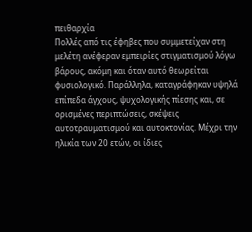πειθαρχία
Πολλές από τις έφηβες που συμμετείχαν στη μελέτη ανέφεραν εμπειρίες στιγματισμού λόγω βάρους, ακόμη και όταν αυτό θεωρείται φυσιολογικό. Παράλληλα, καταγράφηκαν υψηλά επίπεδα άγχους, ψυχολογικής πίεσης και, σε ορισμένες περιπτώσεις, σκέψεις αυτοτραυματισμού και αυτοκτονίας. Μέχρι την ηλικία των 20 ετών, οι ίδιες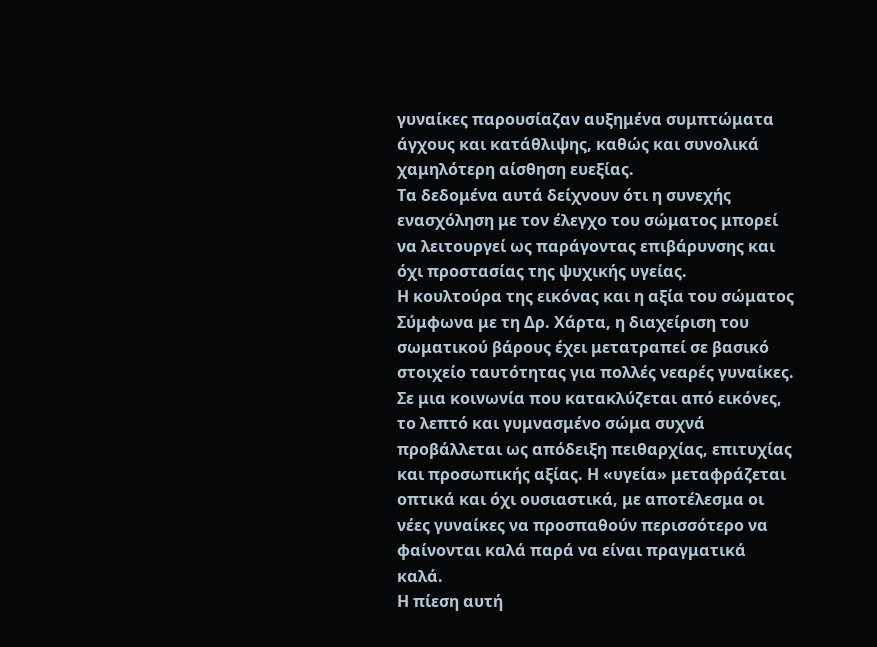γυναίκες παρουσίαζαν αυξημένα συμπτώματα άγχους και κατάθλιψης, καθώς και συνολικά χαμηλότερη αίσθηση ευεξίας.
Τα δεδομένα αυτά δείχνουν ότι η συνεχής ενασχόληση με τον έλεγχο του σώματος μπορεί να λειτουργεί ως παράγοντας επιβάρυνσης και όχι προστασίας της ψυχικής υγείας.
Η κουλτούρα της εικόνας και η αξία του σώματος
Σύμφωνα με τη Δρ. Χάρτα, η διαχείριση του σωματικού βάρους έχει μετατραπεί σε βασικό στοιχείο ταυτότητας για πολλές νεαρές γυναίκες. Σε μια κοινωνία που κατακλύζεται από εικόνες, το λεπτό και γυμνασμένο σώμα συχνά προβάλλεται ως απόδειξη πειθαρχίας, επιτυχίας και προσωπικής αξίας. Η «υγεία» μεταφράζεται οπτικά και όχι ουσιαστικά, με αποτέλεσμα οι νέες γυναίκες να προσπαθούν περισσότερο να φαίνονται καλά παρά να είναι πραγματικά καλά.
Η πίεση αυτή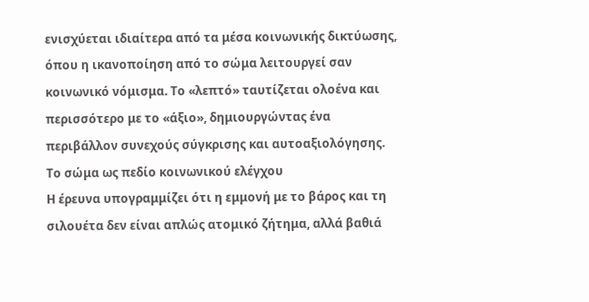ενισχύεται ιδιαίτερα από τα μέσα κοινωνικής δικτύωσης, όπου η ικανοποίηση από το σώμα λειτουργεί σαν κοινωνικό νόμισμα. Το «λεπτό» ταυτίζεται ολοένα και περισσότερο με το «άξιο», δημιουργώντας ένα περιβάλλον συνεχούς σύγκρισης και αυτοαξιολόγησης.
Το σώμα ως πεδίο κοινωνικού ελέγχου
Η έρευνα υπογραμμίζει ότι η εμμονή με το βάρος και τη σιλουέτα δεν είναι απλώς ατομικό ζήτημα, αλλά βαθιά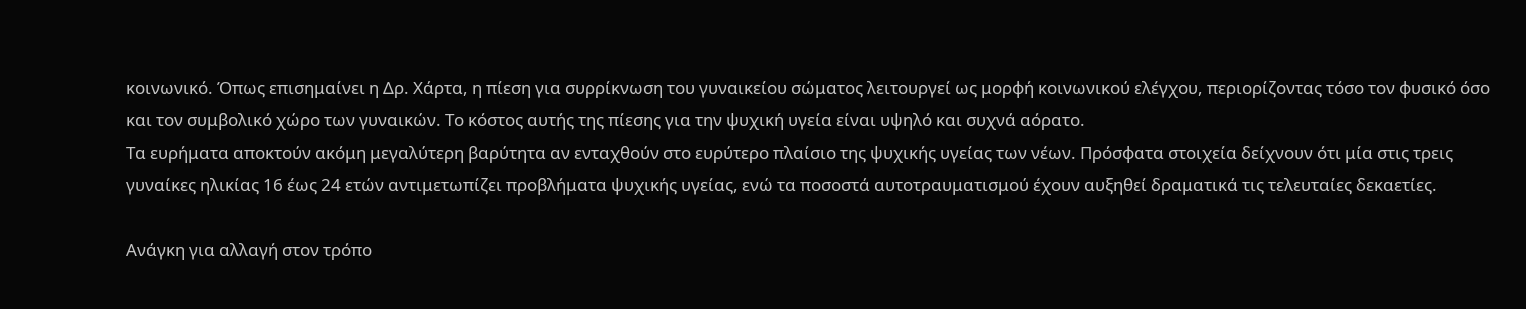κοινωνικό. Όπως επισημαίνει η Δρ. Χάρτα, η πίεση για συρρίκνωση του γυναικείου σώματος λειτουργεί ως μορφή κοινωνικού ελέγχου, περιορίζοντας τόσο τον φυσικό όσο και τον συμβολικό χώρο των γυναικών. Το κόστος αυτής της πίεσης για την ψυχική υγεία είναι υψηλό και συχνά αόρατο.
Τα ευρήματα αποκτούν ακόμη μεγαλύτερη βαρύτητα αν ενταχθούν στο ευρύτερο πλαίσιο της ψυχικής υγείας των νέων. Πρόσφατα στοιχεία δείχνουν ότι μία στις τρεις γυναίκες ηλικίας 16 έως 24 ετών αντιμετωπίζει προβλήματα ψυχικής υγείας, ενώ τα ποσοστά αυτοτραυματισμού έχουν αυξηθεί δραματικά τις τελευταίες δεκαετίες.

Ανάγκη για αλλαγή στον τρόπο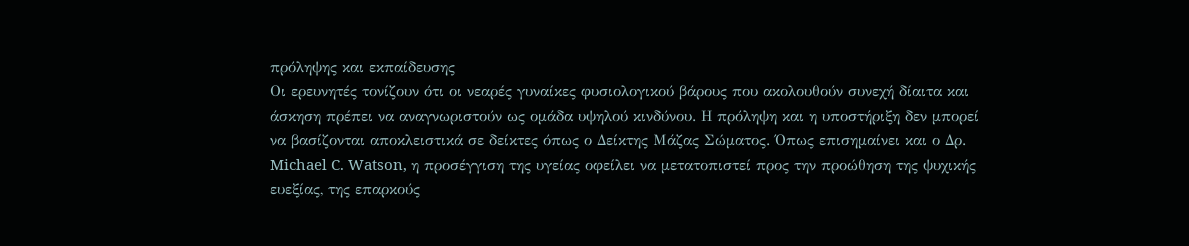πρόληψης και εκπαίδευσης
Οι ερευνητές τονίζουν ότι οι νεαρές γυναίκες φυσιολογικού βάρους που ακολουθούν συνεχή δίαιτα και άσκηση πρέπει να αναγνωριστούν ως ομάδα υψηλού κινδύνου. Η πρόληψη και η υποστήριξη δεν μπορεί να βασίζονται αποκλειστικά σε δείκτες όπως ο Δείκτης Μάζας Σώματος. Όπως επισημαίνει και ο Δρ. Michael C. Watson, η προσέγγιση της υγείας οφείλει να μετατοπιστεί προς την προώθηση της ψυχικής ευεξίας, της επαρκούς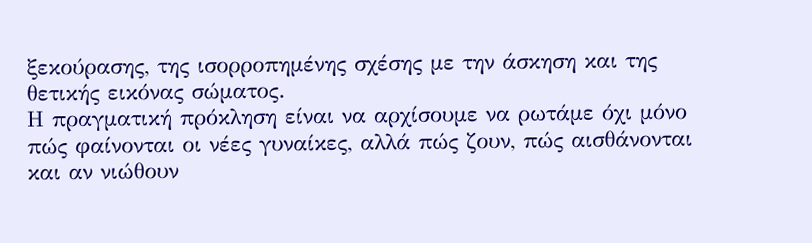ξεκούρασης, της ισορροπημένης σχέσης με την άσκηση και της θετικής εικόνας σώματος.
Η πραγματική πρόκληση είναι να αρχίσουμε να ρωτάμε όχι μόνο πώς φαίνονται οι νέες γυναίκες, αλλά πώς ζουν, πώς αισθάνονται και αν νιώθουν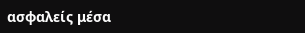ασφαλείς μέσα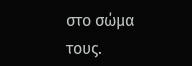στο σώμα τους.